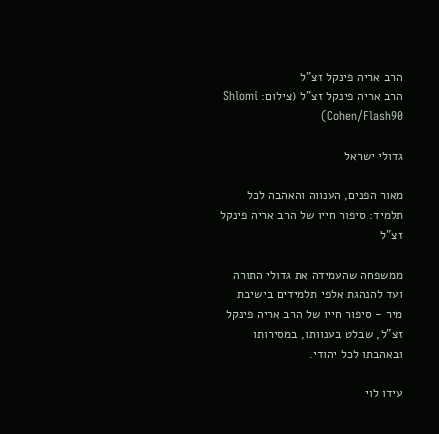הרב אריה פינקל זצ"ל
הרב אריה פינקל זצ"ל (צילום: Shlomi Cohen/Flash90)

גדולי ישראל

מאור הפנים, הענווה והאהבה לכל תלמיד: סיפור חייו של הרב אריה פינקל זצ"ל

ממשפחה שהעמידה את גדולי התורה ועד להנהגת אלפי תלמידים בישיבת מיר - סיפור חייו של הרב אריה פינקל זצ"ל, שבלט בענוותו, במסירותו ובאהבתו לכל יהודי.

עידו לוי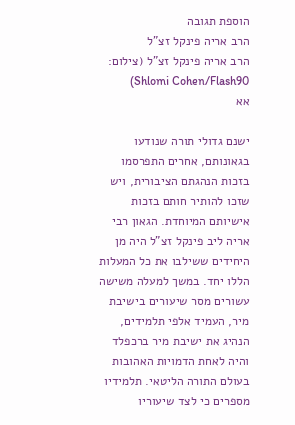הוספת תגובה
הרב אריה פינקל זצ"ל
הרב אריה פינקל זצ"ל (צילום: Shlomi Cohen/Flash90)
אא

ישנם גדולי תורה שנודעו בגאונותם, אחרים התפרסמו בזכות הנהגתם הציבורית, ויש שזכו להותיר חותם בזכות אישיותם המיוחדת. הגאון רבי אריה ליב פינקל זצ"ל היה מן היחידים ששילבו את כל המעלות הללו יחד. במשך למעלה משישה עשורים מסר שיעורים בישיבת מיר, העמיד אלפי תלמידים, הנהיג את ישיבת מיר ברכפלד והיה לאחת הדמויות האהובות בעולם התורה הליטאי. תלמידיו מספרים כי לצד שיעוריו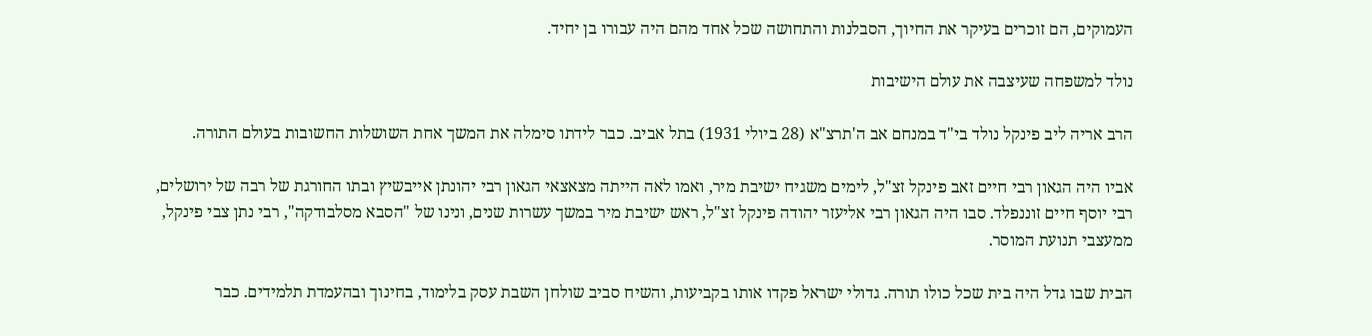העמוקים, הם זוכרים בעיקר את החיוך, הסבלנות והתחושה שכל אחד מהם היה עבורו בן יחיד.

נולד למשפחה שעיצבה את עולם הישיבות

הרב אריה ליב פינקל נולד בי"ד במנחם אב ה'תרצ"א (28 ביולי 1931) בתל אביב. כבר לידתו סימלה את המשך אחת השושלות החשובות בעולם התורה.

אביו היה הגאון רבי חיים זאב פינקל זצ"ל, לימים משגיח ישיבת מיר, ואמו לאה הייתה מצאצאי הגאון רבי יהונתן אייבשיץ ובתו החורגת של רבה של ירושלים, רבי יוסף חיים זוננפלד. סבו היה הגאון רבי אליעזר יהודה פינקל זצ"ל, ראש ישיבת מיר במשך עשרות שנים, ונינו של "הסבא מסלבודקה", רבי נתן צבי פינקל, ממעצבי תנועת המוסר.

הבית שבו גדל היה בית שכל כולו תורה. גדולי ישראל פקדו אותו בקביעות, והשיח סביב שולחן השבת עסק בלימוד, בחינוך ובהעמדת תלמידים. כבר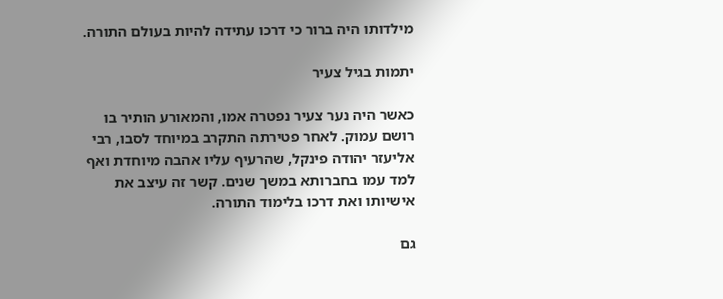מילדותו היה ברור כי דרכו עתידה להיות בעולם התורה.

יתמות בגיל צעיר

כאשר היה נער צעיר נפטרה אמו, והמאורע הותיר בו רושם עמוק. לאחר פטירתה התקרב במיוחד לסבו, רבי אליעזר יהודה פינקל, שהרעיף עליו אהבה מיוחדת ואף למד עמו בחברותא במשך שנים. קשר זה עיצב את אישיותו ואת דרכו בלימוד התורה.

גם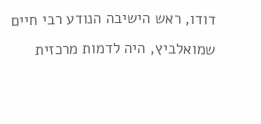דודו, ראש הישיבה הנודע רבי חיים שמואלביץ, היה לדמות מרכזית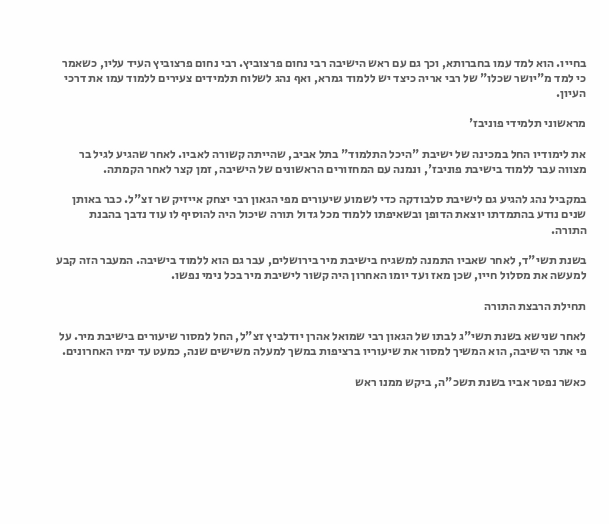בחייו. הוא למד עמו בחברותא, וכך גם עם ראש הישיבה רבי נחום פרצוביץ. רבי נחום פרצוביץ העיד עליו, כשאמר כי למד מ"יושר שכלו" של רבי אריה כיצד יש ללמוד גמרא, ואף נהג לשלוח תלמידים צעירים ללמוד עמו את דרכי העיון.

מראשוני תלמידי פוניבז'

את לימודיו החל במכינה של ישיבת "היכל התלמוד" בתל אביב, שהייתה קשורה לאביו. לאחר שהגיע לגיל בר מצווה עבר ללמוד בישיבת פוניבז', ונמנה עם המחזורים הראשונים של הישיבה, זמן קצר לאחר הקמתה.

במקביל נהג להגיע גם לישיבת סלבודקה כדי לשמוע שיעורים מפי הגאון רבי יצחק אייזיק שר זצ"ל. כבר באותן שנים נודע בהתמדתו יוצאת הדופן ובשאיפתו ללמוד מכל גדול תורה שיכול היה להוסיף לו עוד נדבך בהבנת התורה.

בשנת תשי"ד, לאחר שאביו התמנה למשגיח בישיבת מיר בירושלים, עבר גם הוא ללמוד בישיבה. המעבר הזה קבע למעשה את מסלול חייו, שכן מאז ועד יומו האחרון היה קשור לישיבת מיר בכל נימי נפשו.

תחילת הרבצת התורה

לאחר שנישא בשנת תשי"ג לבתו של הגאון רבי שמואל אהרן יודלביץ זצ"ל, החל למסור שיעורים בישיבת מיר. על פי אתר הישיבה, הוא המשיך למסור את שיעוריו ברציפות במשך למעלה משישים שנה, כמעט עד ימיו האחרונים.

כאשר נפטר אביו בשנת תשכ"ה, ביקש ממנו ראש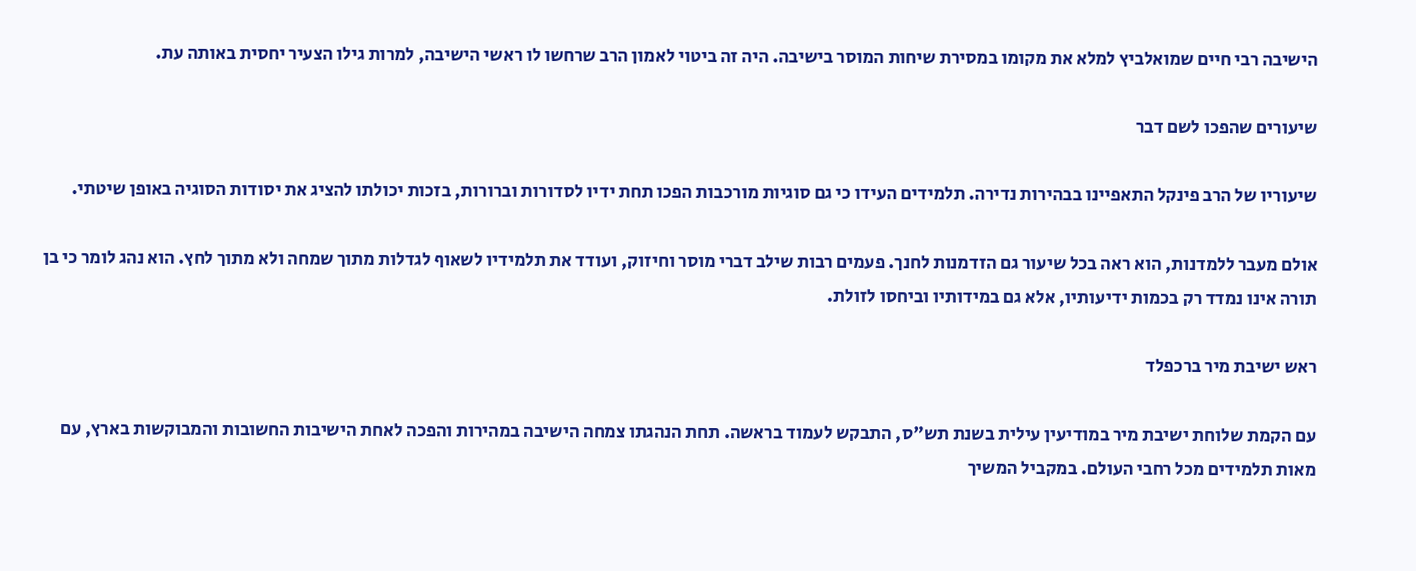הישיבה רבי חיים שמואלביץ למלא את מקומו במסירת שיחות המוסר בישיבה. היה זה ביטוי לאמון הרב שרחשו לו ראשי הישיבה, למרות גילו הצעיר יחסית באותה עת.

שיעורים שהפכו לשם דבר

שיעוריו של הרב פינקל התאפיינו בבהירות נדירה. תלמידים העידו כי גם סוגיות מורכבות הפכו תחת ידיו לסדורות וברורות, בזכות יכולתו להציג את יסודות הסוגיה באופן שיטתי.

אולם מעבר ללמדנות, הוא ראה בכל שיעור גם הזדמנות לחנך. פעמים רבות שילב דברי מוסר וחיזוק, ועודד את תלמידיו לשאוף לגדלות מתוך שמחה ולא מתוך לחץ. הוא נהג לומר כי בן תורה אינו נמדד רק בכמות ידיעותיו, אלא גם במידותיו וביחסו לזולת.

ראש ישיבת מיר ברכפלד

עם הקמת שלוחת ישיבת מיר במודיעין עילית בשנת תש"ס, התבקש לעמוד בראשה. תחת הנהגתו צמחה הישיבה במהירות והפכה לאחת הישיבות החשובות והמבוקשות בארץ, עם מאות תלמידים מכל רחבי העולם. במקביל המשיך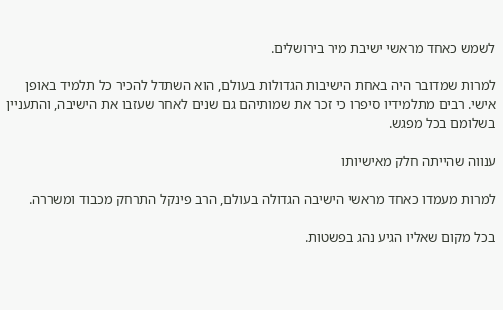לשמש כאחד מראשי ישיבת מיר בירושלים.

למרות שמדובר היה באחת הישיבות הגדולות בעולם, הוא השתדל להכיר כל תלמיד באופן אישי. רבים מתלמידיו סיפרו כי זכר את שמותיהם גם שנים לאחר שעזבו את הישיבה, והתעניין בשלומם בכל מפגש.

ענווה שהייתה חלק מאישיותו

למרות מעמדו כאחד מראשי הישיבה הגדולה בעולם, הרב פינקל התרחק מכבוד ומשררה.

בכל מקום שאליו הגיע נהג בפשטות.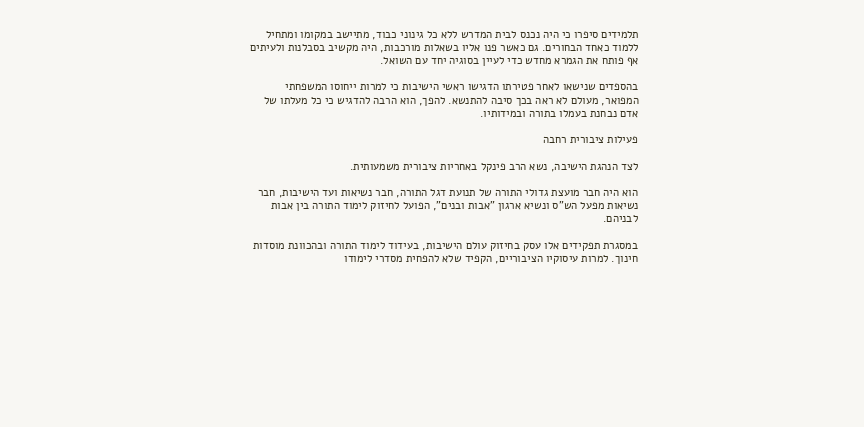תלמידים סיפרו כי היה נכנס לבית המדרש ללא כל גינוני כבוד, מתיישב במקומו ומתחיל ללמוד כאחד הבחורים. גם כאשר פנו אליו בשאלות מורכבות, היה מקשיב בסבלנות ולעיתים אף פותח את הגמרא מחדש כדי לעיין בסוגיה יחד עם השואל.

בהספדים שנישאו לאחר פטירתו הדגישו ראשי הישיבות כי למרות ייחוסו המשפחתי המפואר, מעולם לא ראה בכך סיבה להתנשא. להפך, הוא הרבה להדגיש כי כל מעלתו של אדם נבחנת בעמלו בתורה ובמידותיו.

פעילות ציבורית רחבה

לצד הנהגת הישיבה, נשא הרב פינקל באחריות ציבורית משמעותית.

הוא היה חבר מועצת גדולי התורה של תנועת דגל התורה, חבר נשיאות ועד הישיבות, חבר נשיאות מפעל הש"ס ונשיא ארגון "אבות ובנים", הפועל לחיזוק לימוד התורה בין אבות לבניהם.

במסגרת תפקידים אלו עסק בחיזוק עולם הישיבות, בעידוד לימוד התורה ובהכוונת מוסדות חינוך. למרות עיסוקיו הציבוריים, הקפיד שלא להפחית מסדרי לימודו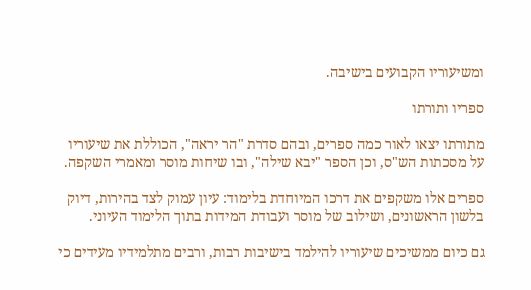ומשיעוריו הקבועים בישיבה.

ספריו ותורתו

מתורתו יצאו לאור כמה ספרים, ובהם סדרת "הר יראה", הכוללת את שיעוריו על מסכתות הש"ס, וכן הספר "יבא שילה", ובו שיחות מוסר ומאמרי השקפה.

ספרים אלו משקפים את דרכו המיוחדת בלימוד: עיון עמוק לצד בהירות, דיוק בלשון הראשונים, ושילוב של מוסר ועבודת המידות בתוך הלימוד העיוני.

גם כיום ממשיכים שיעוריו להילמד בישיבות רבות, ורבים מתלמידיו מעידים כי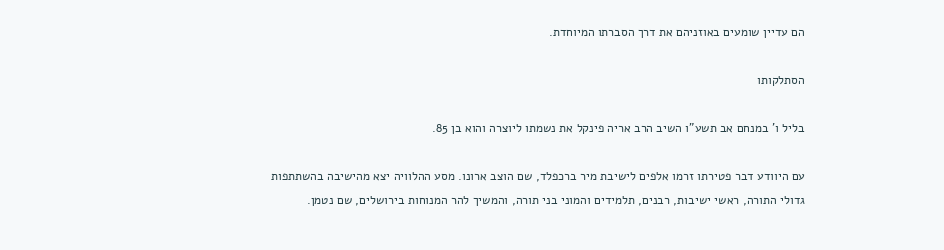הם עדיין שומעים באוזניהם את דרך הסברתו המיוחדת.

הסתלקותו

בליל ו' במנחם אב תשע"ו השיב הרב אריה פינקל את נשמתו ליוצרה והוא בן 85.

עם היוודע דבר פטירתו זרמו אלפים לישיבת מיר ברכפלד, שם הוצב ארונו. מסע ההלוויה יצא מהישיבה בהשתתפות גדולי התורה, ראשי ישיבות, רבנים, תלמידים והמוני בני תורה, והמשיך להר המנוחות בירושלים, שם נטמן.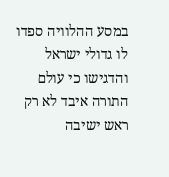במסע ההלוויה ספדו לו גדולי ישראל והדגישו כי עולם התורה איבד לא רק ראש ישיבה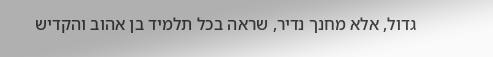גדול, אלא מחנך נדיר, שראה בכל תלמיד בן אהוב והקדיש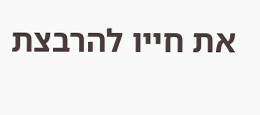את חייו להרבצת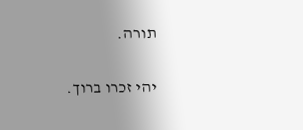תורה.

יהי זכרו ברוך.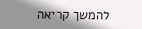להמשך קריאה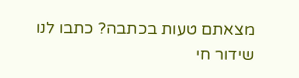מצאתם טעות בכתבה? כתבו לנו
שידור חי